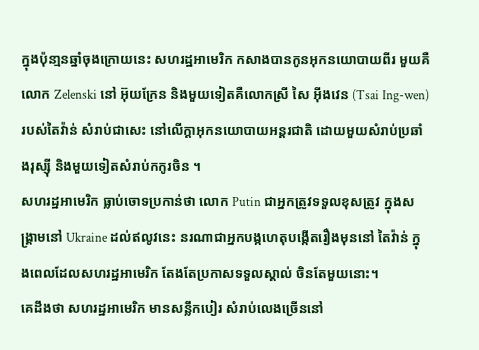ក្នុងប៉ុនា្មនឆ្នាំចុងក្រោយនេះ សហរដ្ឋអាមេរិក កសាងបានកូនអុកនយោបាយពីរ មួយគឺលោក Zelenski នៅ អ៊ុយក្រែន និងមួយទៀតគឺលោកស្រី សៃ អ៊ីងវេន (Tsai Ing-wen) របស់តៃវ៉ាន់ សំរាប់ជាសេះ នៅលើក្តាអុកនយោបាយអន្តរជាតិ ដោយមួយសំរាប់ប្រឆាំងរុស្ស៊ី និងមួយទៀតសំរាប់កកូរចិន ។
សហរដ្ឋអាមេរិក ធ្លាប់ចោទប្រកាន់ថា លោក Putin ជាអ្នកត្រូវទទួលខុសត្រូវ ក្នុងសង្គ្រាមនៅ Ukraine ដល់ឥលូវនេះ នរណាជាអ្នកបង្កហេតុបង្កើតរឿងមុននៅ តៃវ៉ាន់ ក្នុងពេលដែលសហរដ្ឋអាមេរិក តែងតែប្រកាសទទួលស្គាល់ ចិនតែមួយនោះ។
គេដឹងថា សហរដ្ឋអាមេរិក មានសន្លឹកបៀរ សំរាប់លេងច្រើននៅ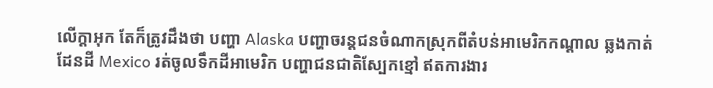លើក្តាអុក តែក៏ត្រូវដឹងថា បញ្ហា Alaska បញ្ហាចរន្តជនចំណាកស្រុកពីតំបន់អាមេរិកកណ្តាល ឆ្លងកាត់ដែនដី Mexico រត់ចូលទឹកដីអាមេរិក បញ្ហាជនជាតិស្បែកខ្មៅ ឥតការងារ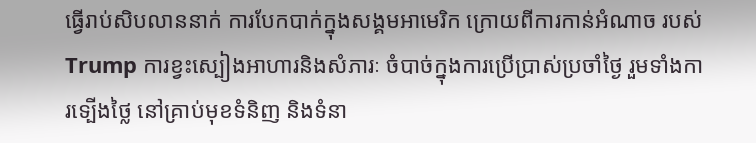ធ្វើរាប់សិបលាននាក់ ការបែកបាក់ក្នុងសង្គមអាមេរិក ក្រោយពីការកាន់អំណាច របស់ Trump ការខ្វះស្បៀងអាហារនិងសំភារៈ ចំបាច់ក្នុងការប្រើប្រាស់ប្រចាំថ្ងៃ រួមទាំងការទ្បើងថ្លៃ នៅគ្រាប់មុខទំនិញ និងទំនា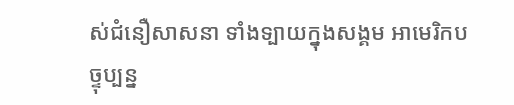ស់ជំនឿសាសនា ទាំងទ្បាយក្នុងសង្គម អាមេរិកបច្ទុប្បន្ន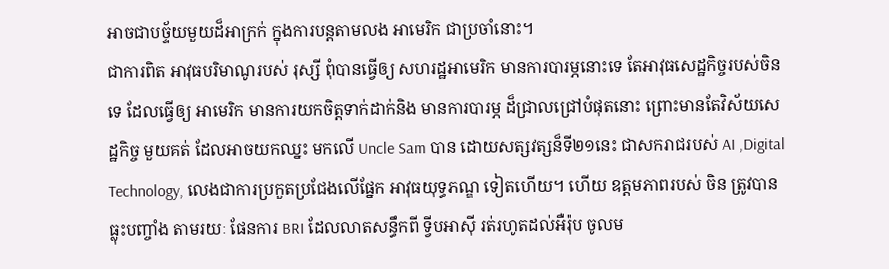អាចជាបច្ទ័យមួយដ៏អាក្រក់ ក្នុងការបន្តតាមលង អាមេរិក ជាប្រចាំនោះ។
ជាការពិត អាវុធបរិមាណូរបស់ រុស្សី ពុំបានធ្វើឲ្យ សហរដ្ឋអាមេរិក មានការបារម្ភនោះទេ តែអាវុធសេដ្ឋកិច្ចរបស់ចិនទេ ដែលធ្វើឲ្យ អាមេរិក មានការយកចិត្តទាក់ដាក់និង មានការបារម្ភ ដ៏ជ្រាលជ្រៅបំផុតនោះ ព្រោះមានតែវិស័យសេដ្ឋកិច្ច មួយគត់ ដែលអាចយកឈ្នះ មកលើ Uncle Sam បាន ដោយសត្សវត្សន៏ទី២១នេះ ជាសករាជរបស់ AI ,Digital Technology, លេងជាការប្រកួតប្រជែងលើផ្នែក អាវុធយុទ្ធភណ្ឌ ទៀតហើយ។ ហើយ ឧត្តមភាពរបស់ ចិន ត្រូវបានធ្លុះបញ្ចាំង តាមរយៈ ផែនការ BRI ដែលលាតសន្ធឹកពី ទ្វីបអាស៊ី រត់រហូតដល់អឺរ៉ុប ចូលម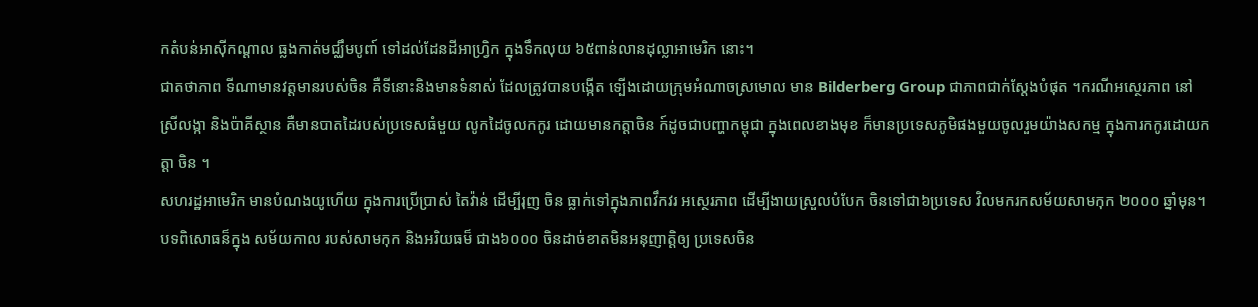កតំបន់អាស៊ីកណ្តាល ធ្លងកាត់មជ្ឈឹមបូពា៍ ទៅដល់ដែនដីអាហ្វ្រិក ក្នុងទឹកលុយ ៦៥ពាន់លានដុល្លាអាមេរិក នោះ។
ជាតថាភាព ទីណាមានវត្តមានរបស់ចិន គឺទីនោះនិងមានទំនាស់ ដែលត្រូវបានបង្កើត ទ្បើងដោយក្រុមអំណាចស្រមោល មាន Bilderberg Group ជាភាពជាក់ស្តែងបំផុត ។ករណីអស្ថេរភាព នៅ ស្រីលង្កា និងប៉ាគីស្ថាន គឺមានបាតដៃរបស់ប្រទេសធំមួយ លូកដៃចូលកកូរ ដោយមានកត្តាចិន ក៍ដូចជាបញ្ហាកម្ពុជា ក្នុងពេលខាងមុខ ក៏មានប្រទេសភូមិផងមួយចូលរួមយ៉ាងសកម្ម ក្នុងការកកូរដោយកត្តា ចិន ។
សហរដ្ឋអាមេរិក មានបំណងយូហើយ ក្នុងការប្រើប្រាស់ តៃវ៉ាន់ ដើម្បីរុញ ចិន ធ្លាក់ទៅក្នុងភាពវឹកវរ អស្ថេរភាព ដើម្បីងាយស្រួលបំបែក ចិនទៅជា៦ប្រទេស វិលមករកសម័យសាមកុក ២០០០ ឆ្នាំមុន។ បទពិសោធន៏ក្នុង សម័យកាល របស់សាមកុក និងអរិយធម៏ ជាង៦០០០ ចិនដាច់ខាតមិនអនុញាត្តិឲ្យ ប្រទេសចិន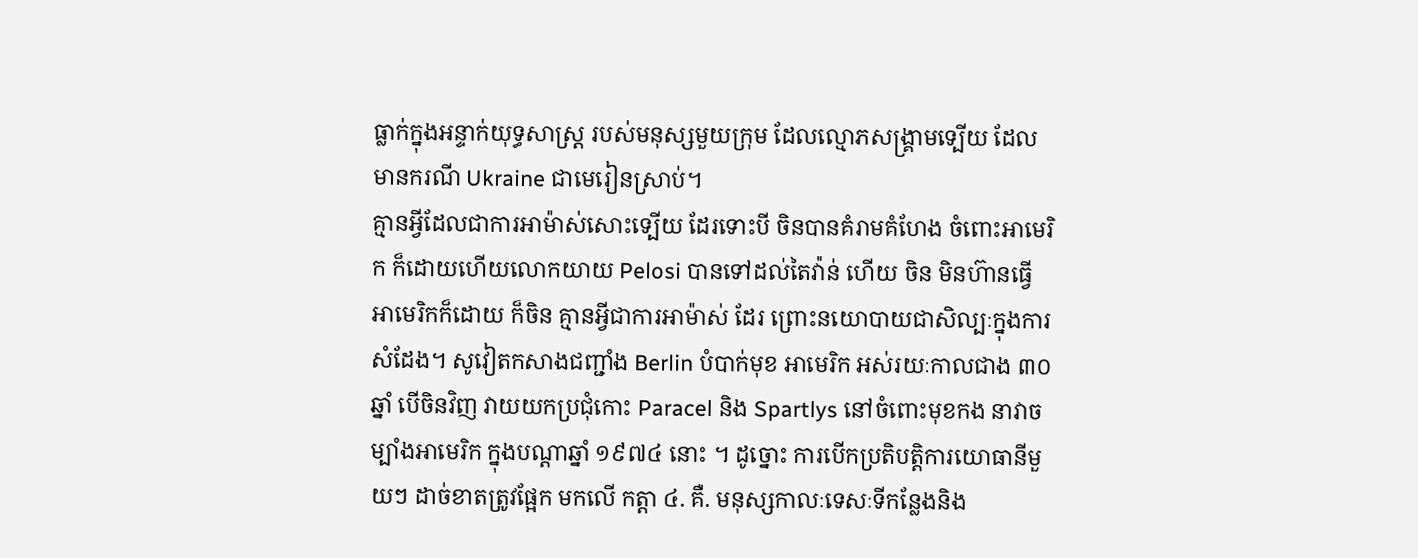ធ្លាក់ក្នុងអន្ទាក់យុទ្ធសាស្រ្ត របស់មនុស្សមួយក្រុម ដែលល្មោភសង្រ្គាមទ្បើយ ដែលមានករណី Ukraine ជាមេរៀនស្រាប់។
គ្មានអ្វីដែលជាការអាម៉ាស់សោះទ្បើយ ដែរទោះបី ចិនបានគំរាមគំហែង ចំពោះអាមេរិក ក៏ដោយហើយលោកយាយ Pelosi បានទៅដល់តៃវ៉ាន់ ហើយ ចិន មិនហ៊ានធ្វើអាមេរិកក៏ដោយ ក៏ចិន គ្មានអ្វីជាការអាម៉ាស់ ដែរ ព្រោះនយោបាយជាសិល្បៈក្នុងការសំដែង។ សូវៀតកសាងជញ្ជាំង Berlin បំបាក់មុខ អាមេរិក អស់រយៈកាលជាង ៣០ឆ្នាំ បើចិនវិញ វាយយកប្រជុំកោះ Paracel និង Spartlys នៅចំពោះមុខកង នាវាចម្បាំងអាមេរិក ក្នុងបណ្តាឆ្នាំ ១៩៧៤ នោះ ។ ដូច្នោះ ការបើកប្រតិបត្តិការយោធានីមួយៗ ដាច់ខាតត្រូវផ្អែក មកលើ កត្តា ៤. គឺ. មនុស្សកាលៈទេសៈទីកន្លែងនិង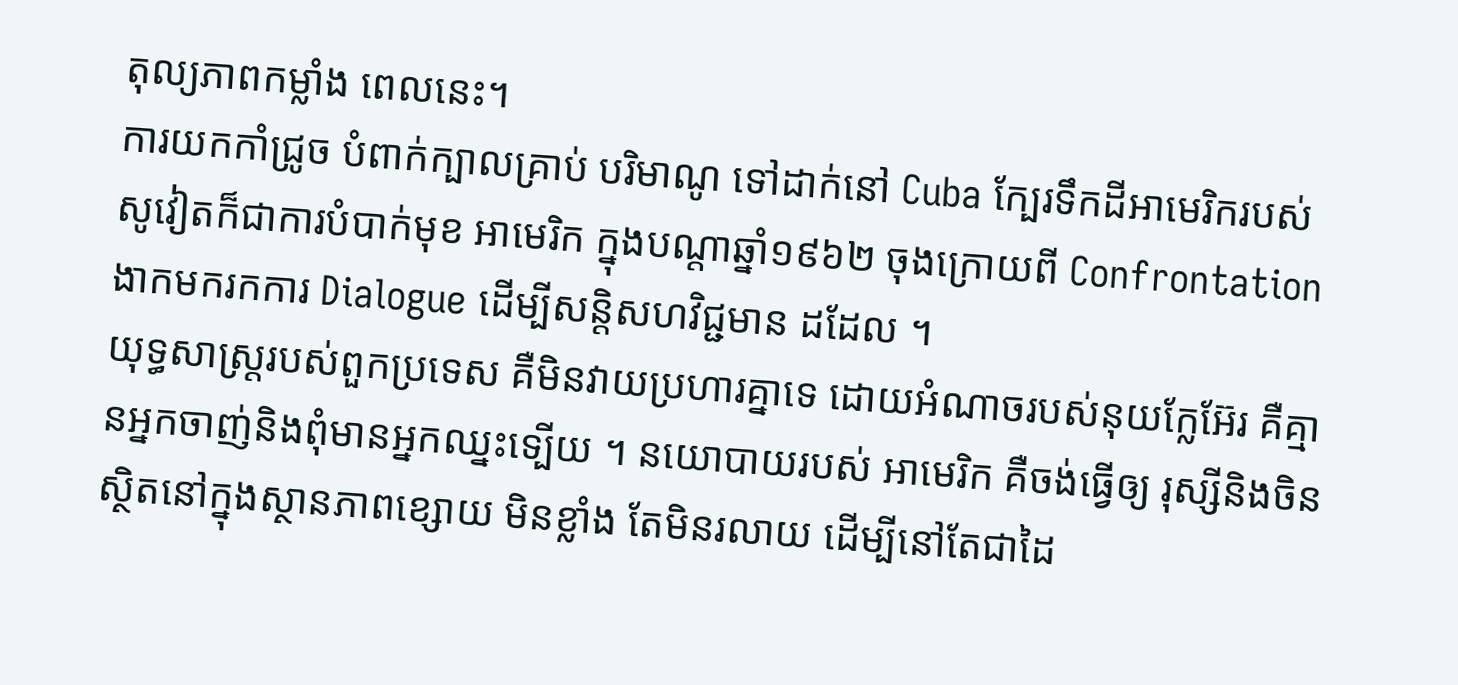តុល្យភាពកម្លាំង ពេលនេះ។
ការយកកាំជ្រូច បំពាក់ក្បាលគ្រាប់ បរិមាណូ ទៅដាក់នៅ Cuba ក្បែរទឹកដីអាមេរិករបស់ សូវៀតក៏ជាការបំបាក់មុខ អាមេរិក ក្នុងបណ្តាឆ្នាំ១៩៦២ ចុងក្រោយពី Confrontation ងាកមករកការ Dialogue ដើម្បីសន្តិសហវិជ្ជមាន ដដែល ។
យុទ្ធសាស្ត្ររបស់ពួកប្រទេស គឺមិនវាយប្រហារគ្នាទេ ដោយអំណាចរបស់នុយក្លែអ៊ែរ គឺគ្មានអ្នកចាញ់និងពុំមានអ្នកឈ្នះទ្បើយ ។ នយោបាយរបស់ អាមេរិក គឺចង់ធ្វើឲ្យ រុស្សីនិងចិន ស្ថិតនៅក្នុងស្ថានភាពខ្សោយ មិនខ្លាំង តែមិនរលាយ ដើម្បីនៅតែជាដៃ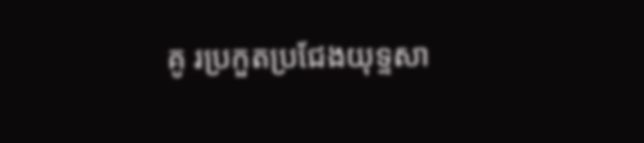គូ រប្រកួតប្រជែងយុទ្ទសា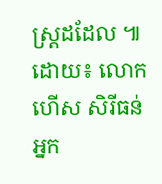ស្ត្រដដែល ៕
ដោយ៖ លោក ហើស សិរីធន់ អ្នក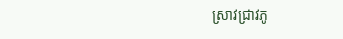ស្រាវជ្រាវភូ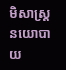មិសាស្រ្តនយោបាយ